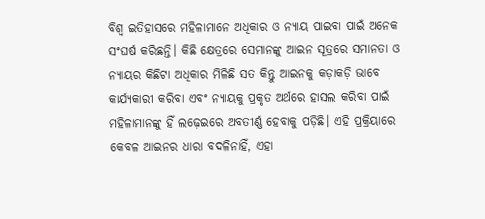ବିଶ୍ବ ଇତିହାସରେ ମହିଳାମାନେ ଅଧିକାର ଓ ନ୍ୟାୟ ପାଇବା ପାଇଁ ଅନେକ ସଂଘର୍ଷ କରିଛନ୍ତି। କିଛି କ୍ଷେତ୍ରରେ ସେମାନଙ୍କୁ ଆଇନ ସୂତ୍ରରେ ସମାନତା ଓ ନ୍ୟାୟର କିଛିଟା ଅଧିକାର ମିଳିଛି ସତ କିନ୍ତୁ ଆଇନକୁ କଡ଼ାକଡ଼ି ଭାବେ କାର୍ଯ୍ୟକାରୀ କରିବା ଏବଂ ନ୍ୟାୟକୁ ପ୍ରକୃତ ଅର୍ଥରେ ହାସଲ କରିବା ପାଇଁ ମହିଳାମାନଙ୍କୁ ହିଁ ଲଢ଼େଇରେ ଅବତୀର୍ଣ୍ଣ ହେବାକୁ ପଡ଼ିଛି। ଏହି ପ୍ରକ୍ରିୟାରେ କେବଳ ଆଇନର ଧାରା ବଦଳିନାହିଁ, ଏହା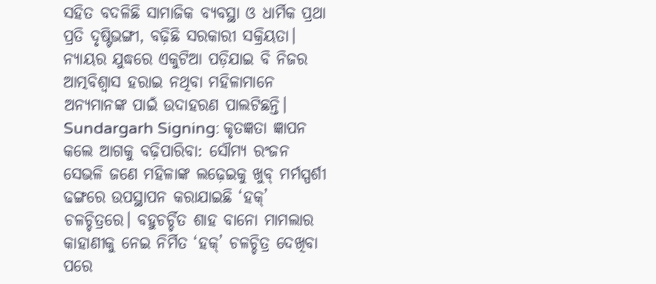ସହିତ ବଦଳିଛି ସାମାଜିକ ବ୍ୟବସ୍ଥା ଓ ଧାର୍ମିକ ପ୍ରଥା ପ୍ରତି ଦୃଷ୍ଟିଭଙ୍ଗୀ, ବଢ଼ିଛି ସରକାରୀ ସକ୍ରିୟତା। ନ୍ୟାୟର ଯୁଦ୍ଧରେ ଏକୁଟିଆ ପଡ଼ିଯାଇ ବି ନିଜର ଆତ୍ମବିଶ୍ବାସ ହରାଇ ନଥିବା ମହିଳାମାନେ ଅନ୍ୟମାନଙ୍କ ପାଇଁ ଉଦାହରଣ ପାଲଟିଛନ୍ତି।
Sundargarh Signing: କୃତଜ୍ଞତା ଜ୍ଞାପନ କଲେ ଆଗକୁ ବଢ଼ିପାରିବା: ସୌମ୍ୟ ରଂଜନ
ସେଭଳି ଜଣେ ମହିଳାଙ୍କ ଲଢ଼େଇକୁ ଖୁବ୍ ମର୍ମସ୍ପର୍ଶୀ ଢଙ୍ଗରେ ଉପସ୍ଥାପନ କରାଯାଇଛି ‘ହକ୍’ ଚଳଚ୍ଚିତ୍ରରେ। ବହୁଚର୍ଚ୍ଚିତ ଶାହ ବାନୋ ମାମଲାର କାହାଣୀକୁ ନେଇ ନିର୍ମିତ ‘ହକ୍’ ଚଳଚ୍ଚିତ୍ର ଦେଖିବା ପରେ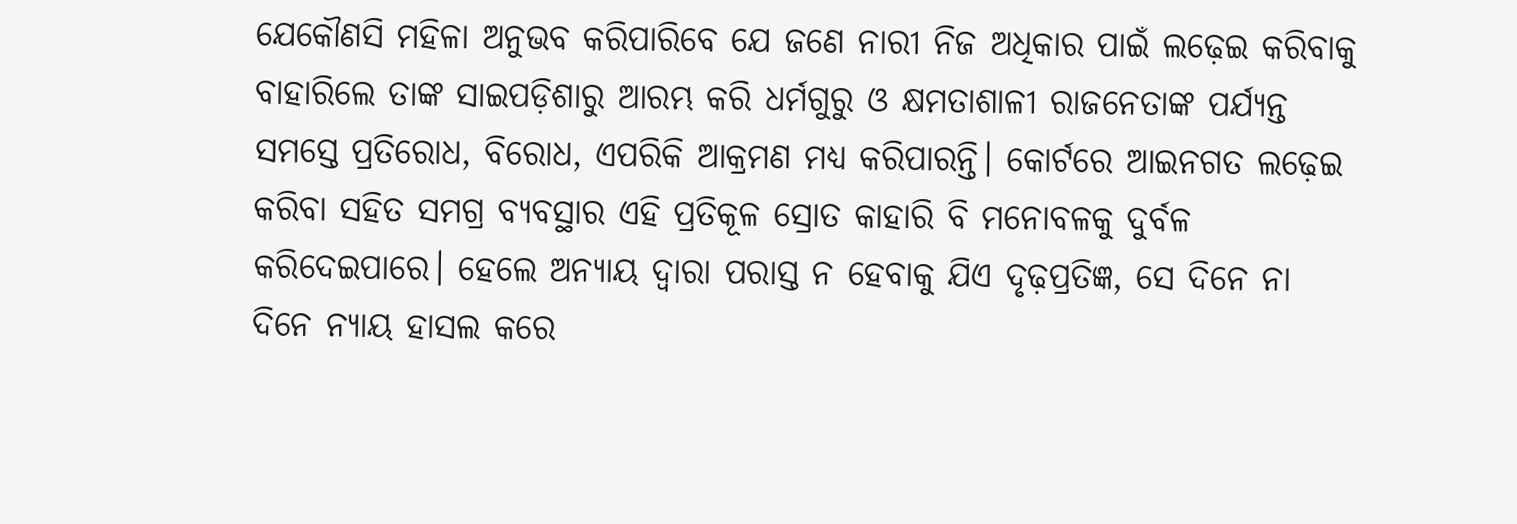ଯେକୌଣସି ମହିଳା ଅନୁଭବ କରିପାରିବେ ଯେ ଜଣେ ନାରୀ ନିଜ ଅଧିକାର ପାଇଁ ଲଢ଼େଇ କରିବାକୁ ବାହାରିଲେ ତାଙ୍କ ସାଇପଡ଼ିଶାରୁ ଆରମ୍ଭ କରି ଧର୍ମଗୁରୁ ଓ କ୍ଷମତାଶାଳୀ ରାଜନେତାଙ୍କ ପର୍ଯ୍ୟନ୍ତ ସମସ୍ତେ ପ୍ରତିରୋଧ, ବିରୋଧ, ଏପରିକି ଆକ୍ରମଣ ମଧ୍ୟ କରିପାରନ୍ତି। କୋର୍ଟରେ ଆଇନଗତ ଲଢ଼େଇ କରିବା ସହିତ ସମଗ୍ର ବ୍ୟବସ୍ଥାର ଏହି ପ୍ରତିକୂଳ ସ୍ରୋତ କାହାରି ବି ମନୋବଳକୁ ଦୁର୍ବଳ କରିଦେଇପାରେ। ହେଲେ ଅନ୍ୟାୟ ଦ୍ବାରା ପରାସ୍ତ ନ ହେବାକୁ ଯିଏ ଦୃଢ଼ପ୍ରତିଜ୍ଞ, ସେ ଦିନେ ନା ଦିନେ ନ୍ୟାୟ ହାସଲ କରେ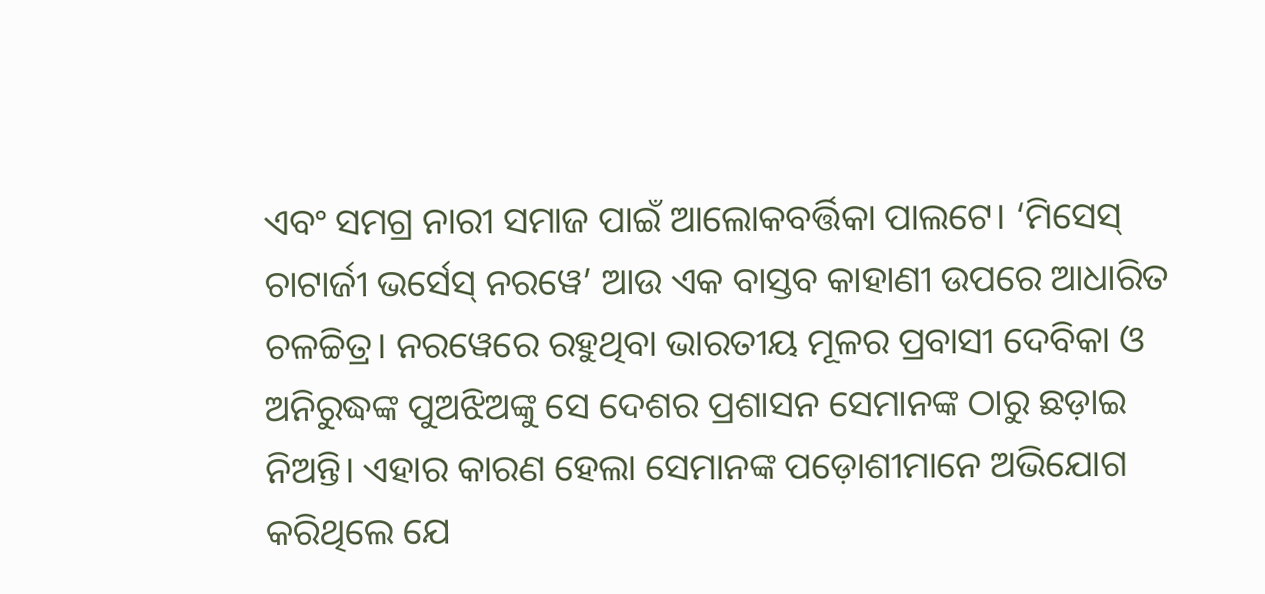ଏବଂ ସମଗ୍ର ନାରୀ ସମାଜ ପାଇଁ ଆଲୋକବର୍ତ୍ତିକା ପାଲଟେ। ‘ମିସେସ୍ ଚାଟାର୍ଜୀ ଭର୍ସେସ୍ ନରୱେ’ ଆଉ ଏକ ବାସ୍ତବ କାହାଣୀ ଉପରେ ଆଧାରିତ ଚଳଚ୍ଚିତ୍ର। ନରୱେରେ ରହୁଥିବା ଭାରତୀୟ ମୂଳର ପ୍ରବାସୀ ଦେବିକା ଓ ଅନିରୁଦ୍ଧଙ୍କ ପୁଅଝିଅଙ୍କୁ ସେ ଦେଶର ପ୍ରଶାସନ ସେମାନଙ୍କ ଠାରୁ ଛଡ଼ାଇ ନିଅନ୍ତି। ଏହାର କାରଣ ହେଲା ସେମାନଙ୍କ ପଡ଼ୋଶୀମାନେ ଅଭିଯୋଗ କରିଥିଲେ ଯେ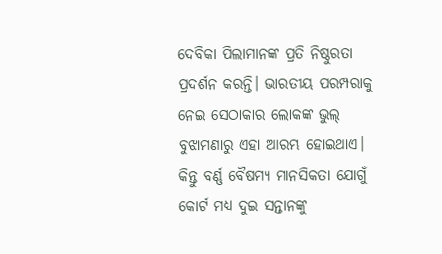ଦେବିକା ପିଲାମାନଙ୍କ ପ୍ରତି ନିଷ୍ଠୁରତା ପ୍ରଦର୍ଶନ କରନ୍ତି। ଭାରତୀୟ ପରମ୍ପରାକୁ ନେଇ ସେଠାକାର ଲୋକଙ୍କ ଭୁଲ୍ ବୁଝାମଣାରୁ ଏହା ଆରମ୍ଭ ହୋଇଥାଏ। କିନ୍ତୁ ବର୍ଣ୍ଣ ବୈଷମ୍ୟ ମାନସିକତା ଯୋଗୁଁ କୋର୍ଟ ମଧ୍ୟ ଦୁଇ ସନ୍ତାନଙ୍କୁ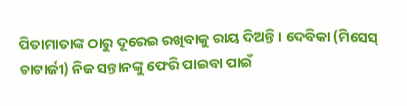ପିତାମାତାଙ୍କ ଠାରୁ ଦୂରେଇ ରଖିବାକୁ ରାୟ ଦିଅନ୍ତି। ଦେବିକା (ମିସେସ୍ ଚାଟାର୍ଜୀ) ନିଜ ସନ୍ତାନଙ୍କୁ ଫେରି ପାଇବା ପାଇଁ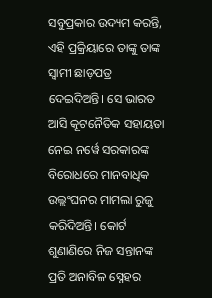ସବୁପ୍ରକାର ଉଦ୍ୟମ କରନ୍ତି, ଏହି ପ୍ରକ୍ରିୟାରେ ତାଙ୍କୁ ତାଙ୍କ ସ୍ବାମୀ ଛାଡ଼ପତ୍ର ଦେଇଦିଅନ୍ତି। ସେ ଭାରତ ଆସି କୂଟନୈତିକ ସହାୟତା ନେଇ ନର୍ୱେ ସରକାରଙ୍କ ବିରୋଧରେ ମାନବାଧିକ ଉଲ୍ଲଂଘନର ମାମଲା ରୁଜୁ କରିଦିଅନ୍ତି। କୋର୍ଟ ଶୁଣାଣିରେ ନିଜ ସନ୍ତାନଙ୍କ ପ୍ରତି ଅନାବିଳ ସ୍ନେହର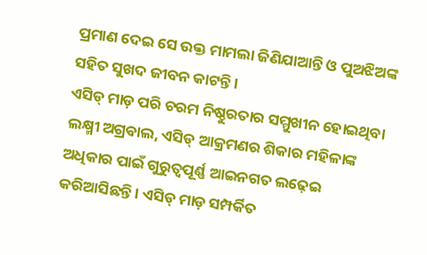ପ୍ରମାଣ ଦେଇ ସେ ଉକ୍ତ ମାମଲା ଜିଣିଯାଆନ୍ତି ଓ ପୁଅଝିଅଙ୍କ ସହିତ ସୁଖଦ ଜୀବନ କାଟନ୍ତି।
ଏସିଡ୍ ମାଡ଼ ପରି ଚରମ ନିଷ୍ଠୁରତାର ସମ୍ମୁଖୀନ ହୋଇଥିବା ଲକ୍ଷ୍ମୀ ଅଗ୍ରଵାଲ, ଏସିଡ୍ ଆକ୍ରମଣର ଶିକାର ମହିଳାଙ୍କ ଅଧିକାର ପାଇଁ ଗୁରୁତ୍ବପୂର୍ଣ୍ଣ ଆଇନଗତ ଲଢ଼େଇ କରିଆସିଛନ୍ତି। ଏସିଡ୍ ମାଡ଼ ସମ୍ପର୍କିତ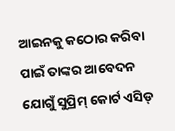ଆଇନକୁ କଠୋର କରିବା ପାଇଁ ତାଙ୍କର ଆବେଦନ ଯୋଗୁଁ ସୁପ୍ରିମ୍ କୋର୍ଟ ଏସିଡ୍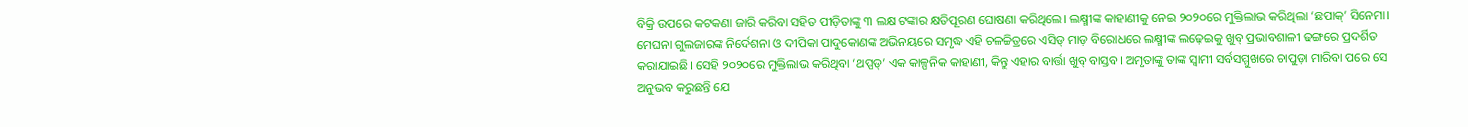ବିକ୍ରି ଉପରେ କଟକଣା ଜାରି କରିବା ସହିତ ପୀଡ଼ିତାଙ୍କୁ ୩ ଲକ୍ଷ ଟଙ୍କାର କ୍ଷତିପୂରଣ ଘୋଷଣା କରିଥିଲେ। ଲକ୍ଷ୍ମୀଙ୍କ କାହାଣୀକୁ ନେଇ ୨୦୨୦ରେ ମୁକ୍ତିଲାଭ କରିଥିଲା ‘ଛପାକ୍’ ସିନେମା। ମେଘନା ଗୁଲଜାରଙ୍କ ନିର୍ଦେଶନା ଓ ଦୀପିକା ପାଦୁକୋଣଙ୍କ ଅଭିନୟରେ ସମୃଦ୍ଧ ଏହି ଚଳଚ୍ଚିତ୍ରରେ ଏସିଡ୍ ମାଡ଼ ବିରୋଧରେ ଲକ୍ଷ୍ମୀଙ୍କ ଲଢ଼େଇକୁ ଖୁବ୍ ପ୍ରଭାବଶାଳୀ ଢଙ୍ଗରେ ପ୍ରଦର୍ଶିତ କରାଯାଇଛି। ସେହି ୨୦୨୦ରେ ମୁକ୍ତିଲାଭ କରିଥିବା ‘ଥପ୍ପଡ୍’ ଏକ କାଳ୍ପନିକ କାହାଣୀ, କିନ୍ତୁ ଏହାର ବାର୍ତ୍ତା ଖୁବ୍ ବାସ୍ତବ। ଅମୃତାଙ୍କୁ ତାଙ୍କ ସ୍ବାମୀ ସର୍ବସମ୍ମୁଖରେ ଚାପୁଡ଼ା ମାରିବା ପରେ ସେ ଅନୁଭବ କରୁଛନ୍ତି ଯେ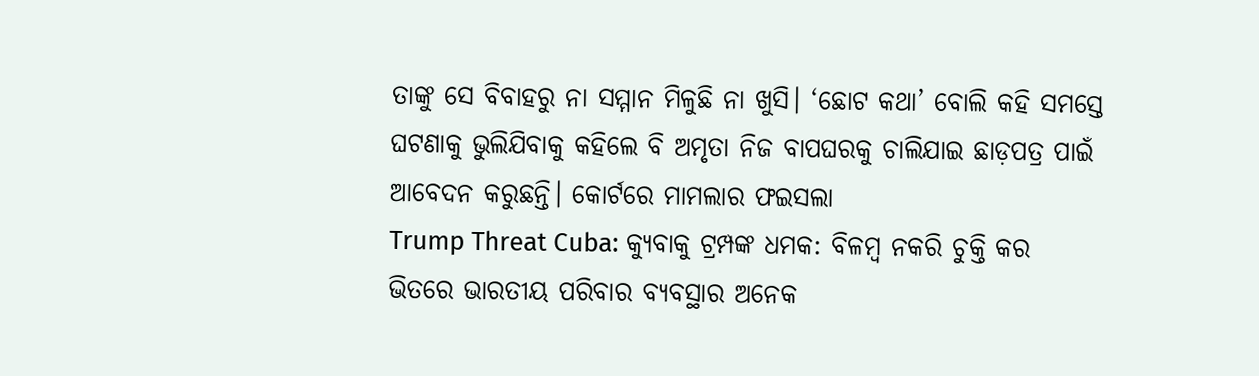ତାଙ୍କୁ ସେ ବିବାହରୁ ନା ସମ୍ମାନ ମିଳୁଛି ନା ଖୁସି। ‘ଛୋଟ କଥା’ ବୋଲି କହି ସମସ୍ତେ ଘଟଣାକୁ ଭୁଲିଯିବାକୁ କହିଲେ ବି ଅମୃତା ନିଜ ବାପଘରକୁ ଚାଲିଯାଇ ଛାଡ଼ପତ୍ର ପାଇଁ ଆବେଦନ କରୁଛନ୍ତି। କୋର୍ଟରେ ମାମଲାର ଫଇସଲା
Trump Threat Cuba: କ୍ୟୁବାକୁ ଟ୍ରମ୍ପଙ୍କ ଧମକ: ବିଳମ୍ବ ନକରି ଚୁକ୍ତି କର
ଭିତରେ ଭାରତୀୟ ପରିବାର ବ୍ୟବସ୍ଥାର ଅନେକ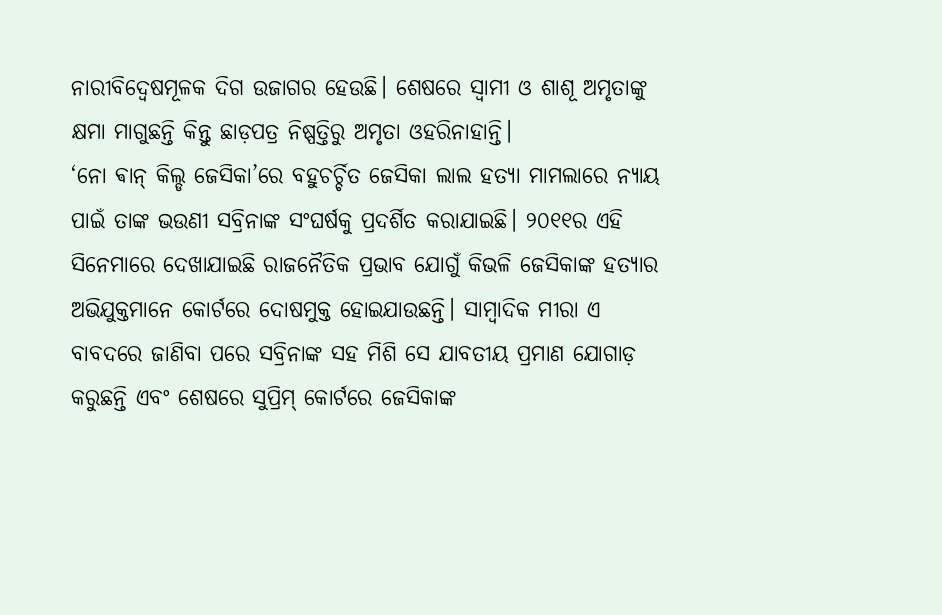ନାରୀବିଦ୍ବେଷମୂଳକ ଦିଗ ଉଜାଗର ହେଉଛି। ଶେଷରେ ସ୍ବାମୀ ଓ ଶାଶୂ ଅମୃତାଙ୍କୁ କ୍ଷମା ମାଗୁଛନ୍ତି କିନ୍ତୁ ଛାଡ଼ପତ୍ର ନିଷ୍ପତ୍ତିରୁ ଅମୃତା ଓହରିନାହାନ୍ତି।
‘ନୋ ଵାନ୍ କିଲ୍ଡ ଜେସିକା’ରେ ବହୁଚର୍ଚ୍ଚିତ ଜେସିକା ଲାଲ ହତ୍ୟା ମାମଲାରେ ନ୍ୟାୟ ପାଇଁ ତାଙ୍କ ଭଉଣୀ ସବ୍ରିନାଙ୍କ ସଂଘର୍ଷକୁ ପ୍ରଦର୍ଶିତ କରାଯାଇଛି। ୨୦୧୧ର ଏହି ସିନେମାରେ ଦେଖାଯାଇଛି ରାଜନୈତିକ ପ୍ରଭାବ ଯୋଗୁଁ କିଭଳି ଜେସିକାଙ୍କ ହତ୍ୟାର ଅଭିଯୁକ୍ତମାନେ କୋର୍ଟରେ ଦୋଷମୁକ୍ତ ହୋଇଯାଉଛନ୍ତି। ସାମ୍ବାଦିକ ମୀରା ଏ ବାବଦରେ ଜାଣିବା ପରେ ସବ୍ରିନାଙ୍କ ସହ ମିଶି ସେ ଯାବତୀୟ ପ୍ରମାଣ ଯୋଗାଡ଼ କରୁଛନ୍ତି ଏବଂ ଶେଷରେ ସୁପ୍ରିମ୍ କୋର୍ଟରେ ଜେସିକାଙ୍କ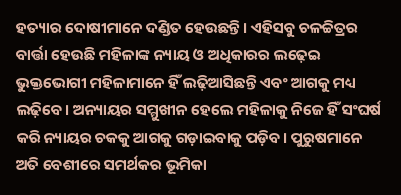ହତ୍ୟାର ଦୋଷୀମାନେ ଦଣ୍ଡିତ ହେଉଛନ୍ତି। ଏହିସବୁ ଚଳଚ୍ଚିତ୍ରର ବାର୍ତ୍ତା ହେଉଛି ମହିଳାଙ୍କ ନ୍ୟାୟ ଓ ଅଧିକାରର ଲଢ଼େଇ ଭୁକ୍ତଭୋଗୀ ମହିଳାମାନେ ହିଁ ଲଢ଼ିଆସିଛନ୍ତି ଏବଂ ଆଗକୁ ମଧ୍ୟ ଲଢ଼ିବେ। ଅନ୍ୟାୟର ସମ୍ମୁଖୀନ ହେଲେ ମହିଳାକୁ ନିଜେ ହିଁ ସଂଘର୍ଷ କରି ନ୍ୟାୟର ଚକକୁ ଆଗକୁ ଗଡ଼ାଇବାକୁ ପଡ଼ିବ। ପୁରୁଷମାନେ ଅତି ବେଶୀରେ ସମର୍ଥକର ଭୂମିକା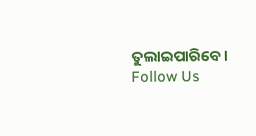ତୁଲାଇପାରିବେ।
Follow Us